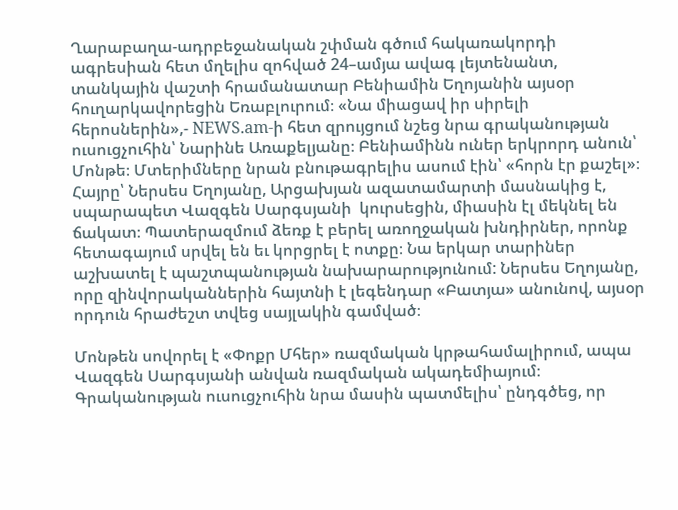Ղարաբաղա-ադրբեջանական շփման գծում հակառակորդի ագրեսիան հետ մղելիս զոհված 24–ամյա ավագ լեյտենանտ, տանկային վաշտի հրամանատար Բենիամին Եղոյանին այսօր հուղարկավորեցին Եռաբլուրում։ «Նա միացավ իր սիրելի հերոսներին»,- NEWS.am-ի հետ զրույցում նշեց նրա գրականության ուսուցչուհին՝ Նարինե Առաքելյանը։ Բենիամինն ուներ երկրորդ անուն՝ Մոնթե։ Մտերիմները նրան բնութագրելիս ասում էին՝ «հորն էր քաշել»։ Հայրը՝ Ներսես Եղոյանը, Արցախյան ազատամարտի մասնակից է, սպարապետ Վազգեն Սարգսյանի  կուրսեցին, միասին էլ մեկնել են ճակատ։ Պատերազմում ձեռք է բերել առողջական խնդիրներ, որոնք հետագայում սրվել են եւ կորցրել է ոտքը։ Նա երկար տարիներ աշխատել է պաշտպանության նախարարությունում: Ներսես Եղոյանը, որը զինվորականներին հայտնի է լեգենդար «Բատյա» անունով, այսօր որդուն հրաժեշտ տվեց սայլակին գամված։

Մոնթեն սովորել է «Փոքր Մհեր» ռազմական կրթահամալիրում, ապա Վազգեն Սարգսյանի անվան ռազմական ակադեմիայում։ Գրականության ուսուցչուհին նրա մասին պատմելիս՝ ընդգծեց, որ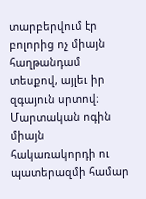տարբերվում էր բոլորից ոչ միայն հաղթանդամ տեսքով, այլեւ իր զգայուն սրտով։ Մարտական ոգին միայն հակառակորդի ու պատերազմի համար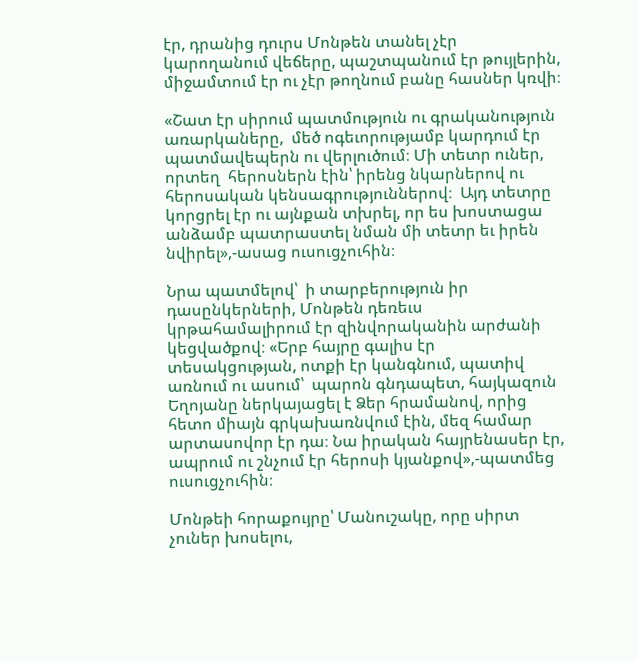էր, դրանից դուրս Մոնթեն տանել չէր կարողանում վեճերը, պաշտպանում էր թույլերին, միջամտում էր ու չէր թողնում բանը հասներ կռվի։

«Շատ էր սիրում պատմություն ու գրականություն առարկաները,  մեծ ոգեւորությամբ կարդում էր պատմավեպերն ու վերլուծում։ Մի տետր ուներ, որտեղ  հերոսներն էին՝ իրենց նկարներով ու հերոսական կենսագրություններով։  Այդ տետրը կորցրել էր ու այնքան տխրել, որ ես խոստացա անձամբ պատրաստել նման մի տետր եւ իրեն նվիրել»,-ասաց ուսուցչուհին։

Նրա պատմելով՝  ի տարբերություն իր դասընկերների, Մոնթեն դեռեւս կրթահամալիրում էր զինվորականին արժանի կեցվածքով։ «Երբ հայրը գալիս էր տեսակցության, ոտքի էր կանգնում, պատիվ առնում ու ասում՝  պարոն գնդապետ, հայկազուն Եղոյանը ներկայացել է Ձեր հրամանով, որից հետո միայն գրկախառնվում էին, մեզ համար արտասովոր էր դա։ Նա իրական հայրենասեր էր, ապրում ու շնչում էր հերոսի կյանքով»,-պատմեց ուսուցչուհին։

Մոնթեի հորաքույրը՝ Մանուշակը, որը սիրտ չուներ խոսելու,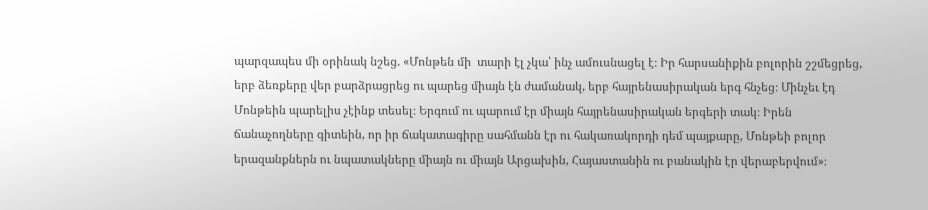պարզապես մի օրինակ նշեց. «Մոնթեն մի  տարի էլ չկա՝ ինչ ամուսնացել է։ Իր հարսանիքին բոլորին շշմեցրեց, երբ ձեռքերը վեր բարձրացրեց ու պարեց միայն էն ժամանակ, երբ հայրենասիրական երգ հնչեց։ Մինչեւ էդ Մոնթեին պարելիս չէինք տեսել։ Երգում ու պարում էր միայն հայրենասիրական երգերի տակ։ Իրեն ճանաչողները գիտեին, որ իր ճակատագիրը սահմանն էր ու հակառակորդի դեմ պայքարը, Մոնթեի բոլոր երազանքներն ու նպատակները միայն ու միայն Արցախին, Հայաստանին ու բանակին էր վերաբերվում»։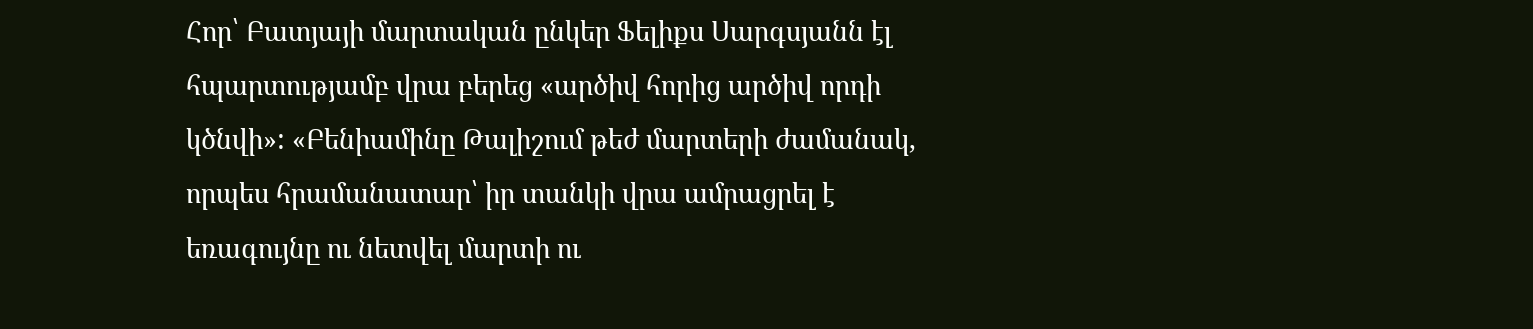Հոր՝ Բատյայի մարտական ընկեր Ֆելիքս Սարգսյանն էլ հպարտությամբ վրա բերեց «արծիվ հորից արծիվ որդի կծնվի»: «Բենիամինը Թալիշում թեժ մարտերի ժամանակ, որպես հրամանատար՝ իր տանկի վրա ամրացրել է եռագույնը ու նետվել մարտի ու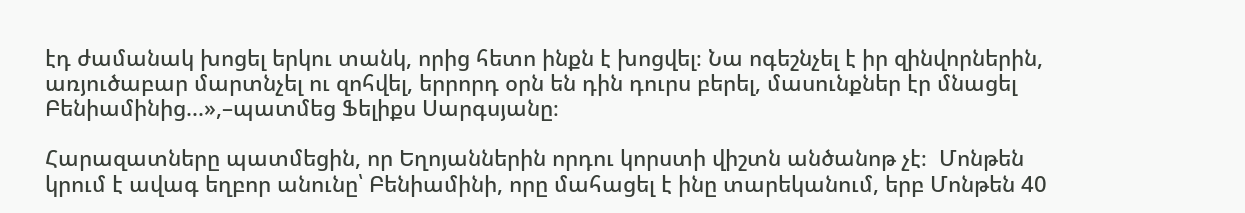էդ ժամանակ խոցել երկու տանկ, որից հետո ինքն է խոցվել։ Նա ոգեշնչել է իր զինվորներին, առյուծաբար մարտնչել ու զոհվել, երրորդ օրն են դին դուրս բերել, մասունքներ էր մնացել Բենիամինից...»,–պատմեց Ֆելիքս Սարգսյանը։

Հարազատները պատմեցին, որ Եղոյաններին որդու կորստի վիշտն անծանոթ չէ։  Մոնթեն կրում է ավագ եղբոր անունը՝ Բենիամինի, որը մահացել է ինը տարեկանում, երբ Մոնթեն 40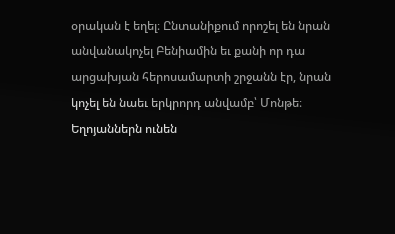օրական է եղել։ Ընտանիքում որոշել են նրան անվանակոչել Բենիամին եւ քանի որ դա արցախյան հերոսամարտի շրջանն էր, նրան կոչել են նաեւ երկրորդ անվամբ՝ Մոնթե։ Եղոյաններն ունեն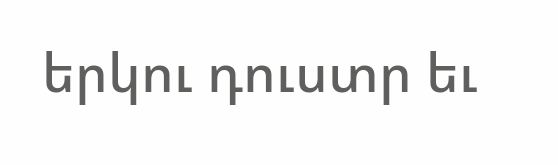երկու դուստր եւ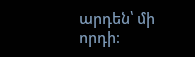արդեն՝ մի որդի։